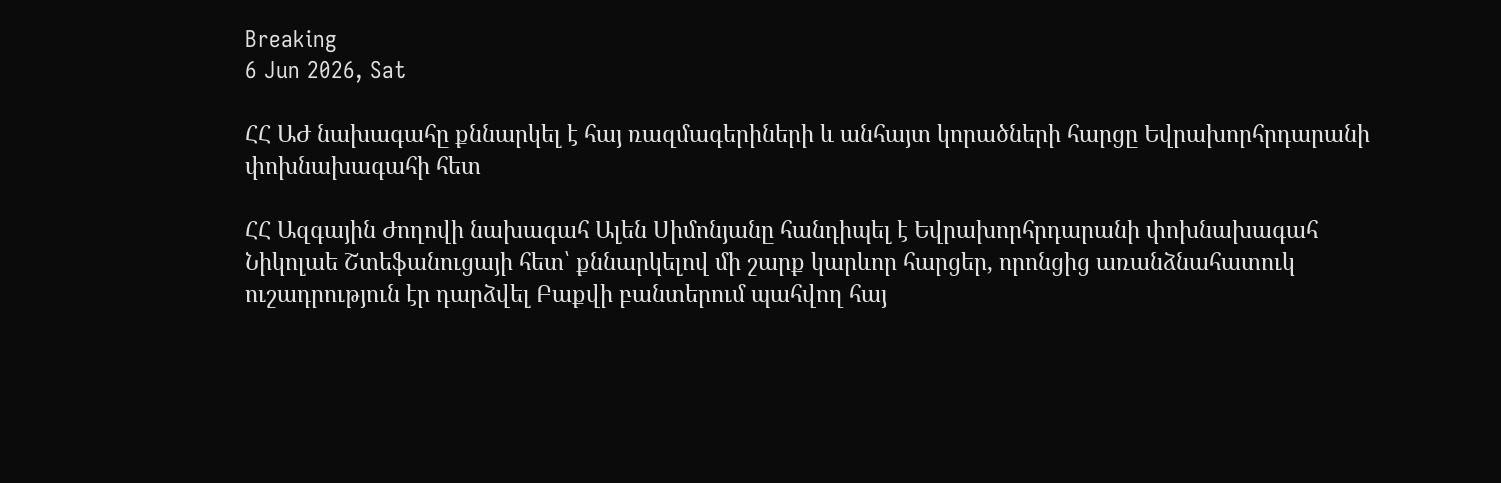Breaking
6 Jun 2026, Sat

ՀՀ ԱԺ նախագահը քննարկել է հայ ռազմագերիների և անհայտ կորածների հարցը Եվրախորհրդարանի փոխնախագահի հետ

ՀՀ Ազգային Ժողովի նախագահ Ալեն Սիմոնյանը հանդիպել է Եվրախորհրդարանի փոխնախագահ Նիկոլաե Շտեֆանուցայի հետ՝ քննարկելով մի շարք կարևոր հարցեր, որոնցից առանձնահատուկ ուշադրություն էր դարձվել Բաքվի բանտերում պահվող հայ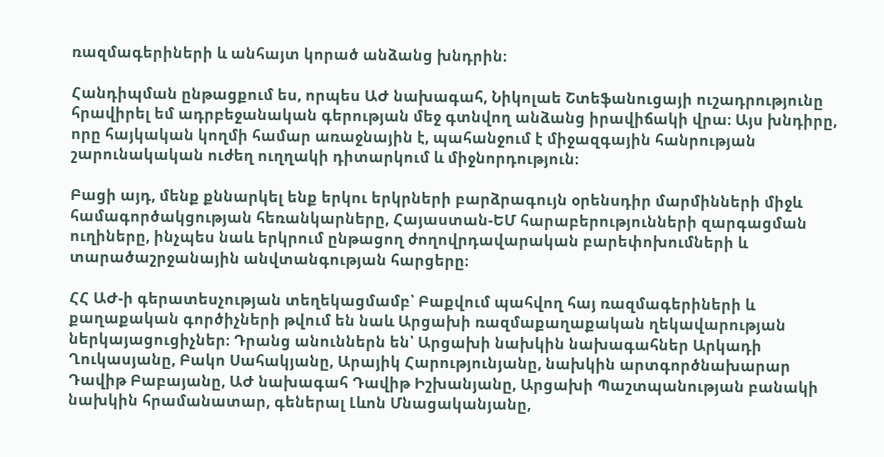ռազմագերիների և անհայտ կորած անձանց խնդրին։

Հանդիպման ընթացքում ես, որպես ԱԺ նախագահ, Նիկոլաե Շտեֆանուցայի ուշադրությունը հրավիրել եմ ադրբեջանական գերության մեջ գտնվող անձանց իրավիճակի վրա։ Այս խնդիրը, որը հայկական կողմի համար առաջնային է, պահանջում է միջազգային հանրության շարունակական ուժեղ ուղղակի դիտարկում և միջնորդություն։

Բացի այդ, մենք քննարկել ենք երկու երկրների բարձրագույն օրենսդիր մարմինների միջև համագործակցության հեռանկարները, Հայաստան-ԵՄ հարաբերությունների զարգացման ուղիները, ինչպես նաև երկրում ընթացող ժողովրդավարական բարեփոխումների և տարածաշրջանային անվտանգության հարցերը։

ՀՀ ԱԺ-ի գերատեսչության տեղեկացմամբ՝ Բաքվում պահվող հայ ռազմագերիների և քաղաքական գործիչների թվում են նաև Արցախի ռազմաքաղաքական ղեկավարության ներկայացուցիչներ։ Դրանց անուններն են՝ Արցախի նախկին նախագահներ Արկադի Ղուկասյանը, Բակո Սահակյանը, Արայիկ Հարությունյանը, նախկին արտգործնախարար Դավիթ Բաբայանը, ԱԺ նախագահ Դավիթ Իշխանյանը, Արցախի Պաշտպանության բանակի նախկին հրամանատար, գեներալ Լևոն Մնացականյանը,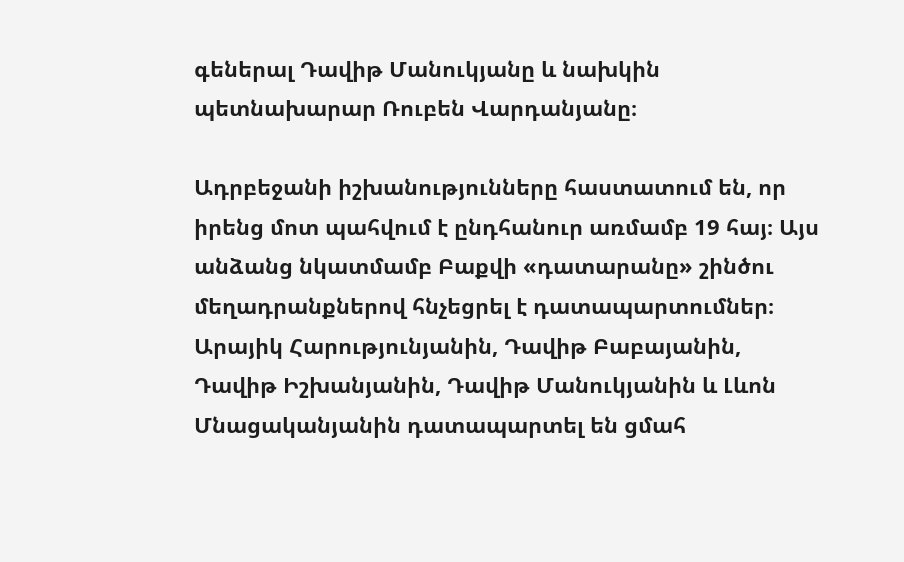գեներալ Դավիթ Մանուկյանը և նախկին պետնախարար Ռուբեն Վարդանյանը։

Ադրբեջանի իշխանությունները հաստատում են, որ իրենց մոտ պահվում է ընդհանուր առմամբ 19 հայ։ Այս անձանց նկատմամբ Բաքվի «դատարանը» շինծու մեղադրանքներով հնչեցրել է դատապարտումներ։ Արայիկ Հարությունյանին, Դավիթ Բաբայանին, Դավիթ Իշխանյանին, Դավիթ Մանուկյանին և Լևոն Մնացականյանին դատապարտել են ցմահ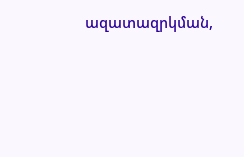ազատազրկման,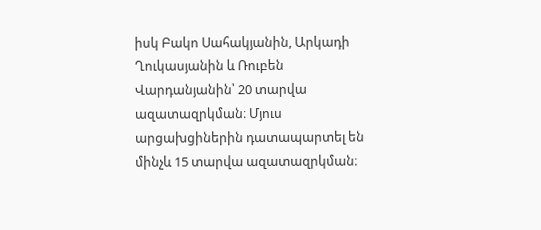իսկ Բակո Սահակյանին, Արկադի Ղուկասյանին և Ռուբեն Վարդանյանին՝ 20 տարվա ազատազրկման։ Մյուս արցախցիներին դատապարտել են մինչև 15 տարվա ազատազրկման։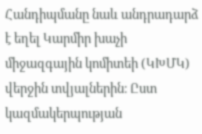Հանդիպմանը նաև անդրադարձ է եղել Կարմիր խաչի միջազգային կոմիտեի (ԿԽՄԿ) վերջին տվյալներին։ Ըստ կազմակերպության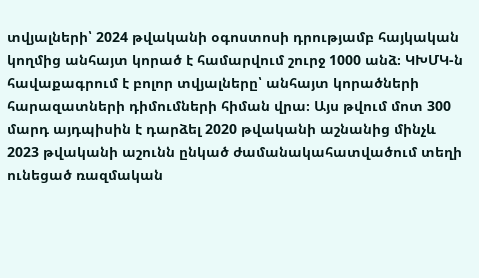տվյալների՝ 2024 թվականի օգոստոսի դրությամբ հայկական կողմից անհայտ կորած է համարվում շուրջ 1000 անձ։ ԿԽՄԿ-ն հավաքագրում է բոլոր տվյալները՝ անհայտ կորածների հարազատների դիմումների հիման վրա։ Այս թվում մոտ 300 մարդ այդպիսին է դարձել 2020 թվականի աշնանից մինչև 2023 թվականի աշունն ընկած ժամանակահատվածում տեղի ունեցած ռազմական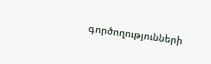գործողությունների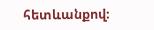հետևանքով։